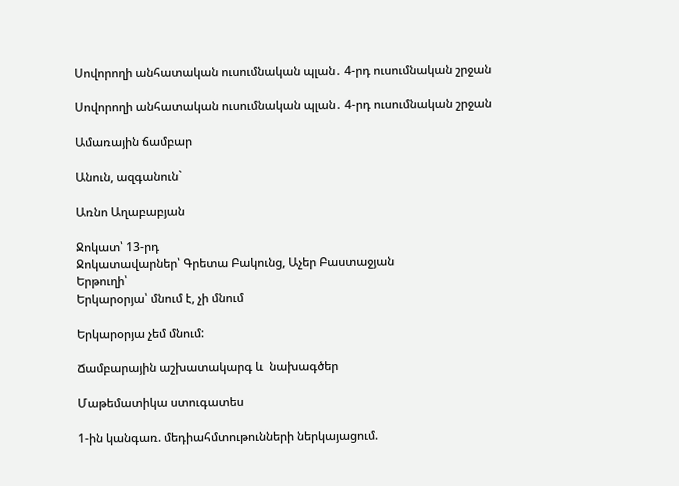Սովորողի անհատական ուսումնական պլան․ 4-րդ ուսումնական շրջան

Սովորողի անհատական ուսումնական պլան․ 4-րդ ուսումնական շրջան

Ամառային ճամբար

Անուն, ազգանուն`

Առնո Աղաբաբյան

Ջոկատ՝ 13-րդ
Ջոկատավարներ՝ Գրետա Բակունց, Աչեր Բաստաջյան
Երթուղի՝
Երկարօրյա՝ մնում է, չի մնում

Երկարօրյա չեմ մնում:

Ճամբարային աշխատակարգ և  նախագծեր

Մաթեմատիկա ստուգատես

1-ին կանգառ. մեդիահմտութունների ներկայացում.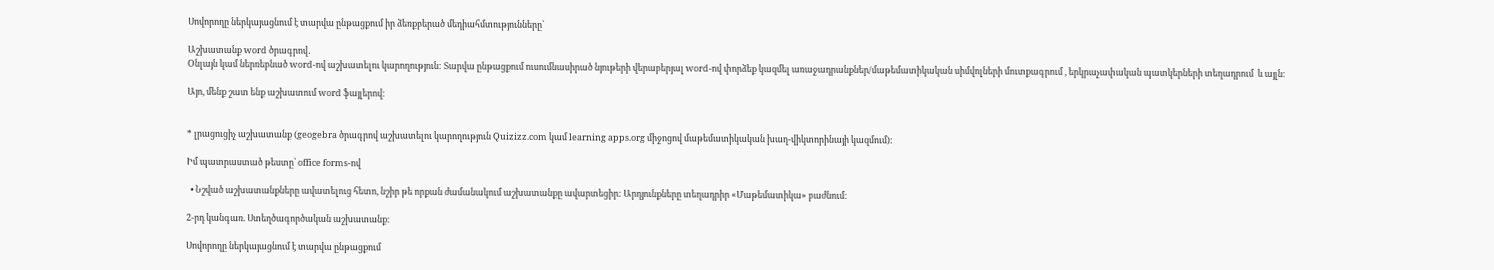Սովորողը ներկայացնում է տարվա ընթացքում իր ձեռքբերած մեդիահմտությունները՝

Աշխատանք word ծրագրով․
Օնլայն կամ ներռեբնած word-ով աշխատելու կարողություն: Տարվա ընթացքում ուսումնասիրած նյութերի վերաբերյալ word-ով փորձեք կազմել առաջադրանքներ/մաթեմատիկական սիմվոլների մուտքագրում , երկրաչափական պատկերների տեղադրում  և այլն։

Այո, մենք շատ ենք աշխատում word ֆայլերով։


* լրացուցիչ աշխատանք (geogebra ծրագրով աշխատելու կարողություն Quizizz.com կամ learning apps.org միջոցով մաթեմատիկական խաղ-վիկտորինայի կազմում):

Իմ պատրաստած թեստը՝ office forms-ով

  • Նշված աշխատանքները ավատելուց հետո, նշիր թե որքան ժամանակում աշխատանքը ավարտեցիր: Արդյունքները տեղադրիր «Մաթեմատիկա» բաժնում։

2-րդ կանգառ. Ստեղծագործական աշխատանք։

Սովորողը ներկայացնում է տարվա ընթացքում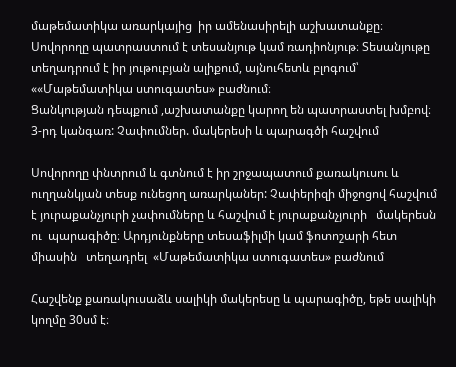մաթեմատիկա առարկայից  իր ամենասիրելի աշխատանքը։ Սովորողը պատրաստում է տեսանյութ կամ ռադիոնյութ։ Տեսանյութը տեղադրում է իր յութուբյան ալիքում, այնուհետև բլոգում՝ ««Մաթեմատիկա ստուգատես» բաժնում։
Ցանկության դեպքում ,աշխատանքը կարող են պատրաստել խմբով։
3-րդ կանգառ: Չափումներ. մակերեսի և պարագծի հաշվում

Սովորողը փնտրում և գտնում է իր շրջապատում քառակուսու և ուղղանկյան տեսք ունեցող առարկաներ: Չափերիզի միջոցով հաշվում  է յուրաքանչյուրի չափումները և հաշվում է յուրաքանչյուրի   մակերեսն ու  պարագիծը։ Արդյունքները տեսաֆիլմի կամ ֆոտոշարի հետ միասին   տեղադրել  «Մաթեմատիկա ստուգատես» բաժնում

Հաշվենք քառակուսաձև սալիկի մակերեսը և պարագիծը, եթե սալիկի կողմը 30սմ է։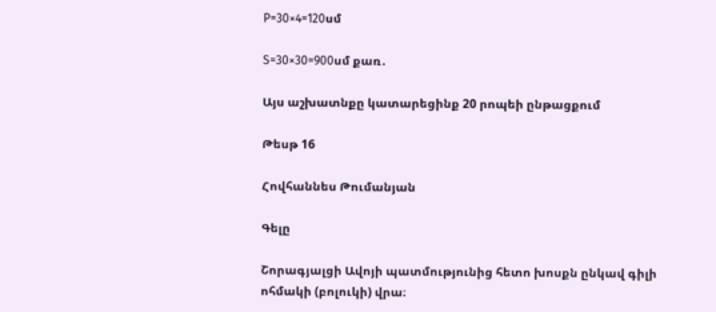P=30×4=120սմ

S=30×30=900սմ քառ․

Այս աշխատնքը կատարեցինք 20 րոպեի ընթացքում

Թեսթ 16

Հովհաննես Թումանյան

Գելը

Շորագյալցի Ավոյի պատմությունից հետո խոսքն ընկավ գիլի ոհմակի (բոլուկի) վրա։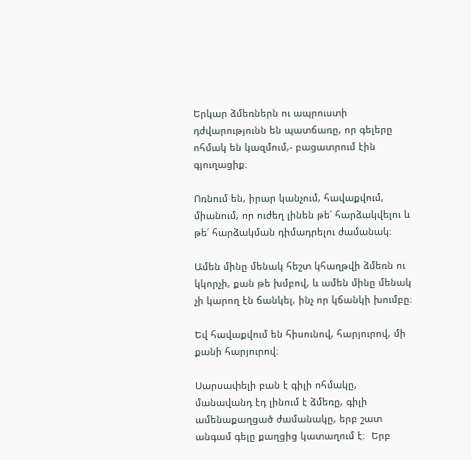Երկար ձմեռներն ու ապրուստի դժվարությունն են պատճառը, որ գելերը ոհմակ են կազմում,- բացատրում էին գյուղացիք։

Ոռնում են, իրար կանչում, հավաքվում, միանում, որ ուժեղ լինեն թե՛ հարձակվելու և թե՛ հարձակման դիմադրելու ժամանակ։

Ամեն մինը մենակ հեշտ կհաղթվի ձմեռն ու կկորչի, քան թե խմբով, և ամեն մինը մենակ չի կարող էն ճանկել, ինչ որ կճանկի խումբը։

Եվ հավաքվում են հիսունով, հարյուրով, մի քանի հարյուրով։

Սարսափելի բան է գիլի ոհմակը, մանավանդ էդ լինում է ձմեռը, գիլի ամենաքաղցած ժամանակը, երբ շատ անգամ գելը քաղցից կատաղում է։  Երբ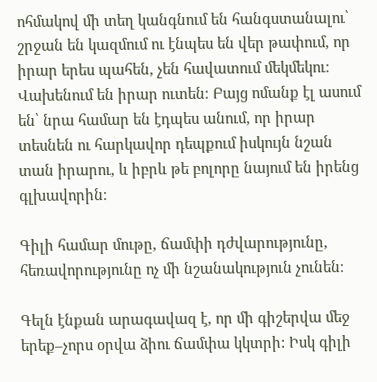ոհմակով մի տեղ կանգնում են հանգստանալու՝ շրջան են կազմում ու էնպես են վեր թափում, որ իրար երես պահեն, չեն հավատում մեկմեկու։ Վախենում են իրար ուտեն։ Բայց ոմանք էլ ասում են՝ նրա համար են էդպես անում, որ իրար տեսնեն ու հարկավոր դեպքում իսկույն նշան տան իրարու, և իբրև թե բոլորը նայում են իրենց գլխավորին։

Գիլի համար մութը, ճամփի դժվարությունը, հեռավորությունը ոչ մի նշանակություն չունեն։

Գելն էնքան արագավազ է, որ մի գիշերվա մեջ երեք–չորս օրվա ձիու ճամփա կկտրի: Իսկ գիլի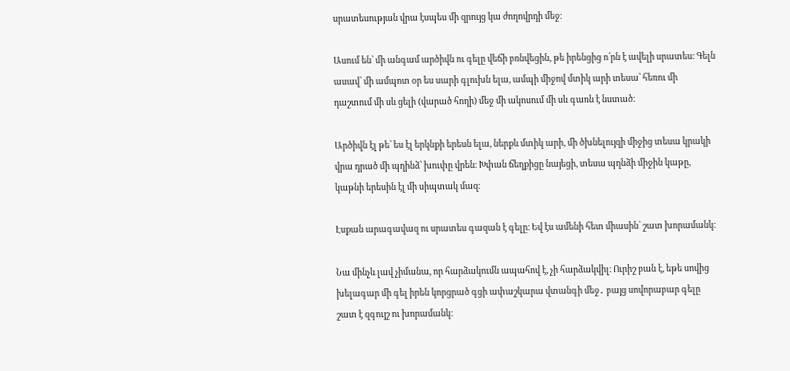սրատեսության վրա էսպես մի զրույց կա ժողովրդի մեջ։

Ասում են՝ մի անգամ արծիվն ու գելը վեճի բռնվեցին, թե իրենցից ո՛րն է ավելի սրատես։ Գելն ասավ՝ մի ամպոտ օր ես սարի գլուխն ելա, ամպի միջով մտիկ արի տեսա՝ հեռու մի դաշտում մի սև ցելի (վարած հողի) մեջ մի ակոսում մի սև գառն է նստած։

Արծիվն էլ թե՝ ես էլ երկնքի երեսն ելա, ներքև մտիկ արի, մի ծխնելույզի միջից տեսա կրակի վրա դրած մի պղինձ՝ խուփը վրեն։ Խփան ճեղքիցը նայեցի, տեսա պղնձի միջին կաթը, կաթնի երեսին էլ մի սիպտակ մազ։

Էսքան արագավազ ու սրատես գազան է գելը։ Եվ էս ամենի հետ միասին՝ շատ խորամանկ։

Նա մինչև լավ չիմանա, որ հարձակումն ապահով է, չի հարձակվիլ։ Ուրիշ բան է, եթե սովից խելագար մի գել իրեն կորցրած գցի ափաշկարա վտանգի մեջ․ բայց սովորաբար գելը շատ է զգույշ ու խորամանկ։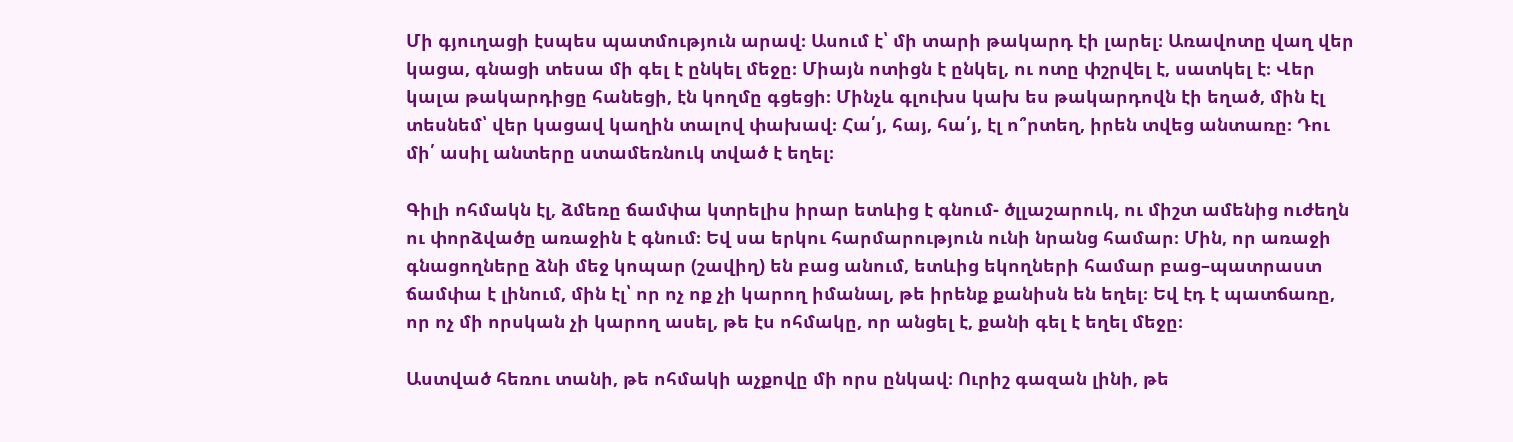Մի գյուղացի էսպես պատմություն արավ։ Ասում է՝ մի տարի թակարդ էի լարել։ Առավոտը վաղ վեր կացա, գնացի տեսա մի գել է ընկել մեջը։ Միայն ոտիցն է ընկել, ու ոտը փշրվել է, սատկել է։ Վեր կալա թակարդիցը հանեցի, էն կողմը գցեցի։ Մինչև գլուխս կախ ես թակարդովն էի եղած, մին էլ տեսնեմ՝ վեր կացավ կաղին տալով փախավ։ Հա՛յ, հայ, հա՛յ, էլ ո՞րտեղ, իրեն տվեց անտառը։ Դու մի՛ ասիլ անտերը ստամեռնուկ տված է եղել։

Գիլի ոհմակն էլ, ձմեռը ճամփա կտրելիս իրար ետևից է գնում- ծլլաշարուկ, ու միշտ ամենից ուժեղն ու փորձվածը առաջին է գնում։ Եվ սա երկու հարմարություն ունի նրանց համար։ Մին, որ առաջի գնացողները ձնի մեջ կոպար (շավիղ) են բաց անում, ետևից եկողների համար բաց–պատրաստ ճամփա է լինում, մին էլ՝ որ ոչ ոք չի կարող իմանալ, թե իրենք քանիսն են եղել։ Եվ էդ է պատճառը, որ ոչ մի որսկան չի կարող ասել, թե էս ոհմակը, որ անցել է, քանի գել է եղել մեջը։

Աստված հեռու տանի, թե ոհմակի աչքովը մի որս ընկավ։ Ուրիշ գազան լինի, թե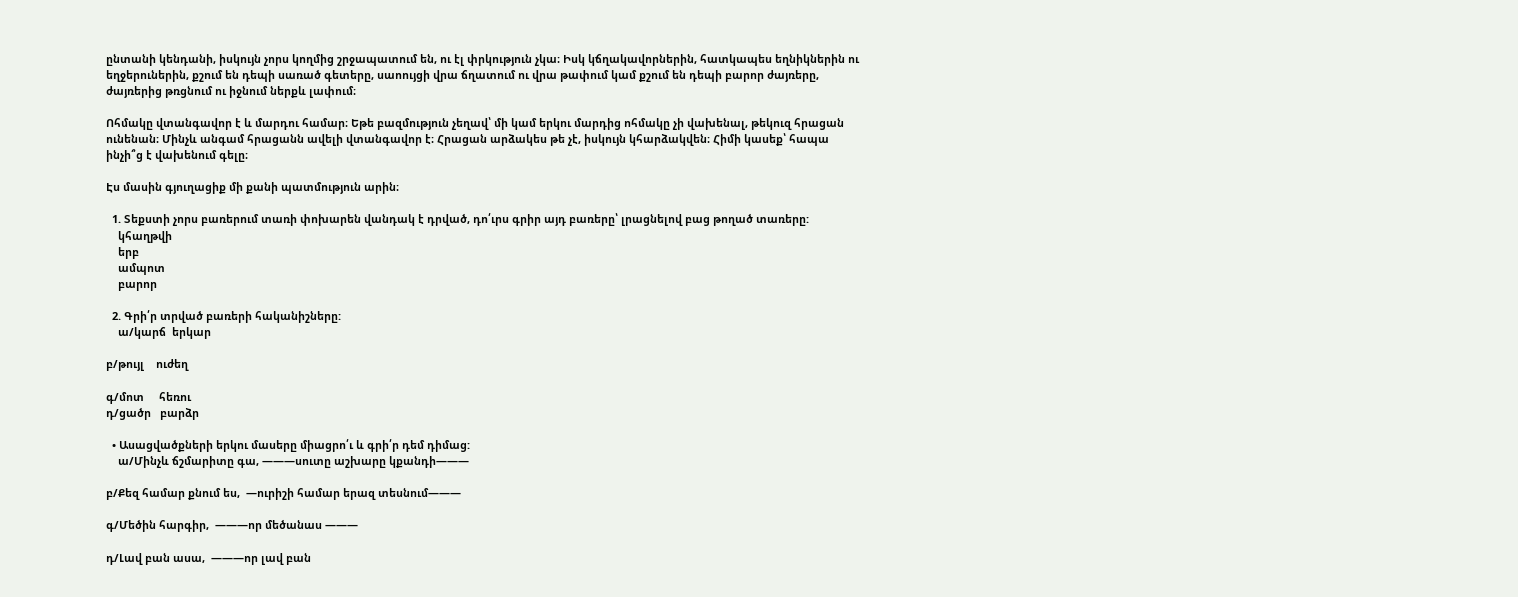ընտանի կենդանի, իսկույն չորս կողմից շրջապատում են, ու էլ փրկություն չկա։ Իսկ կճղակավորներին, հատկապես եղնիկներին ու եղջերուներին, քշում են դեպի սառած գետերը, սաոույցի վրա ճղատում ու վրա թափում կամ քշում են դեպի բարոր ժայռերը, ժայռերից թռցնում ու իջնում ներքև լափում։

Ոհմակը վտանգավոր է և մարդու համար։ Եթե բազմություն չեղավ՝ մի կամ երկու մարդից ոհմակը չի վախենալ, թեկուզ հրացան ունենան։ Մինչև անգամ հրացանն ավելի վտանգավոր է։ Հրացան արձակես թե չէ, իսկույն կհարձակվեն։ Հիմի կասեք՝ հապա ինչի՞ց է վախենում գելը։

Էս մասին գյուղացիք մի քանի պատմություն արին։

  1. Տեքստի չորս բառերում տառի փոխարեն վանդակ է դրված, դո՛ւրս գրիր այդ բառերը՝ լրացնելով բաց թողած տառերը:
    կհաղթվի
    երբ
    ամպոտ
    բարոր

  2. Գրի՛ր տրված բառերի հականիշները:
    ա/կարճ  երկար

բ/թույլ    ուժեղ

գ/մոտ     հեռու
դ/ցածր   բարձր

  • Ասացվածքների երկու մասերը միացրո՛ւ և գրի՛ր դեմ դիմաց:
    ա/Մինչև ճշմարիտը գա, ———սուտը աշխարը կքանդի———

բ/Քեզ համար քնում ես,  —ուրիշի համար երազ տեսնում———

գ/Մեծին հարգիր,  ———որ մեծանաս ———

դ/Լավ բան ասա,  ———որ լավ բան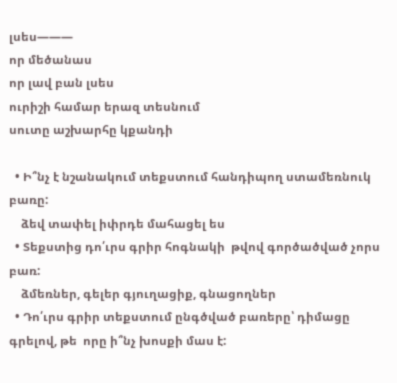լսես———
որ մեծանաս
որ լավ բան լսես
ուրիշի համար երազ տեսնում
սուտը աշխարհը կքանդի

  • Ի՞նչ է նշանակում տեքստում հանդիպող ստամեռնուկ բառը:
    ձեվ տափել իփրդե մահացել ես
  • Տեքստից դո՛ւրս գրիր հոգնակի  թվով գործածված չորս բառ:
    ձմեռներ, գելեր գյուղացիք, գնացողներ
  • Դո՛ւրս գրիր տեքստում ընգծված բառերը՝ դիմացը գրելով, թե  որը ի՞նչ խոսքի մաս է: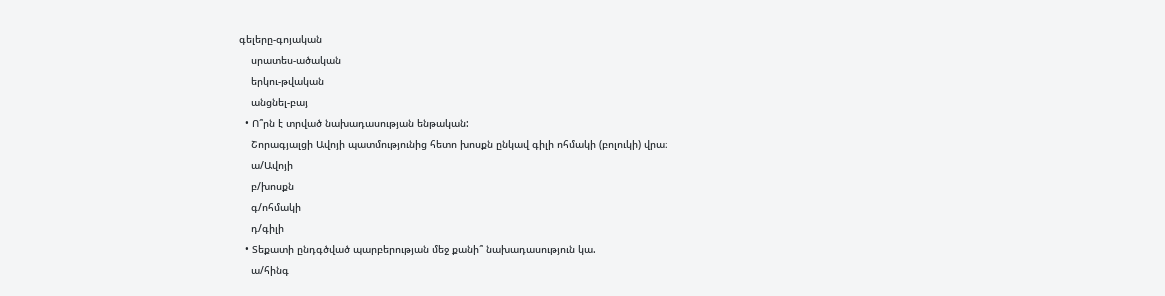գելերը-գոյական
    սրատես-ածական
    երկու-թվական
    անցնել-բայ
  • Ո՞րն է տրված նախադասության ենթական:
    Շորագյալցի Ավոյի պատմությունից հետո խոսքն ընկավ գիլի ոհմակի (բոլուկի) վրա։
    ա/Ավոյի
    բ/խոսքն
    գ/ոհմակի
    դ/գիլի
  • Տեքատի ընդգծված պարբերության մեջ քանի՞ նախադասություն կա.
    ա/հինգ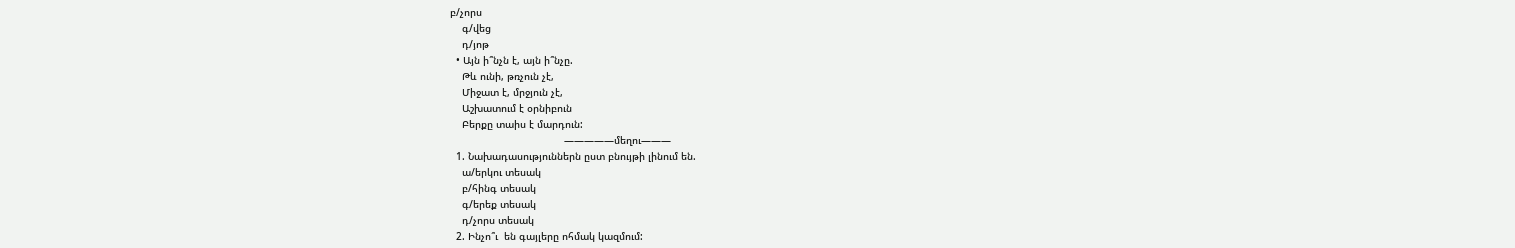բ/չորս
    գ/վեց
    դ/յոթ
  • Այն ի՞նչն է, այն ի՞նչը.
    Թև ունի, թռչուն չէ,
    Միջատ է, մրջյուն չէ,
    Աշխատում է օրնիբուն
    Բերքը տաիս է մարդուն:
                                      —————մեղու———
  1. Նախադասություններն ըստ բնույթի լինում են.
    ա/երկու տեսակ
    բ/հինգ տեսակ
    գ/երեք տեսակ
    դ/չորս տեսակ
  2. Ինչո՞ւ  են գայլերը ոհմակ կազմում: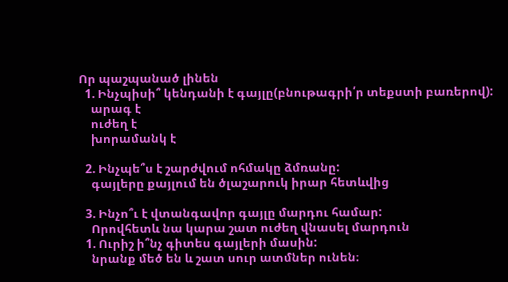Որ պաշպանած լինեն
  1. Ինչպիսի՞ կենդանի է գայլը(բնութագրի՛ր տեքստի բառերով):
    արագ է
    ուժեղ է
    խորամանկ է

  2. Ինչպե՞ս է շարժվում ոհմակը ձմռանը:
    գայլերը քայլում են ծլաշարուկ իրար հետևվից

  3. Ինչո՞ւ է վտանգավոր գայլը մարդու համար:
    Որովհետև նա կարա շատ ուժեղ վնասել մարդուն
  1. Ուրիշ ի՞նչ գիտես գայլերի մասին:
    նրանք մեծ են և շատ սուր ատմներ ունեն։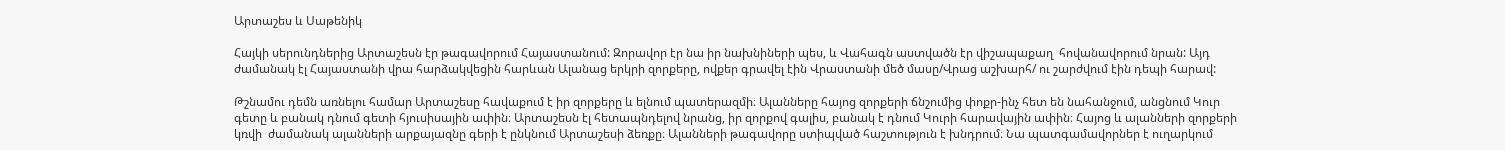Արտաշես և Սաթենիկ

Հայկի սերունդներից Արտաշեսն էր թագավորում Հայաստանում: Զորավոր էր նա իր նախնիների պես, և Վահագն աստվածն էր վիշապաքաղ  հովանավորում նրան: Այդ ժամանակ էլ Հայաստանի վրա հարձակվեցին հարևան Ալանաց երկրի զորքերը, ովքեր գրավել էին Վրաստանի մեծ մասը/Վրաց աշխարհ/ ու շարժվում էին դեպի հարավ:

Թշնամու դեմն առնելու համար Արտաշեսը հավաքում է իր զորքերը և ելնում պատերազմի։ Ալանները հայոց զորքերի ճնշումից փոքր-ինչ հետ են նահանջում, անցնում Կուր գետը և բանակ դնում գետի հյուսիսային ափին։ Արտաշեսն էլ հետապնդելով նրանց, իր զորքով գալիս, բանակ է դնում Կուրի հարավային ափին։ Հայոց և ալանների զորքերի կռվի  ժամանակ ալանների արքայազնը գերի է ընկնում Արտաշեսի ձեռքը։ Ալանների թագավորը ստիպված հաշտություն է խնդրում։ Նա պատգամավորներ է ուղարկում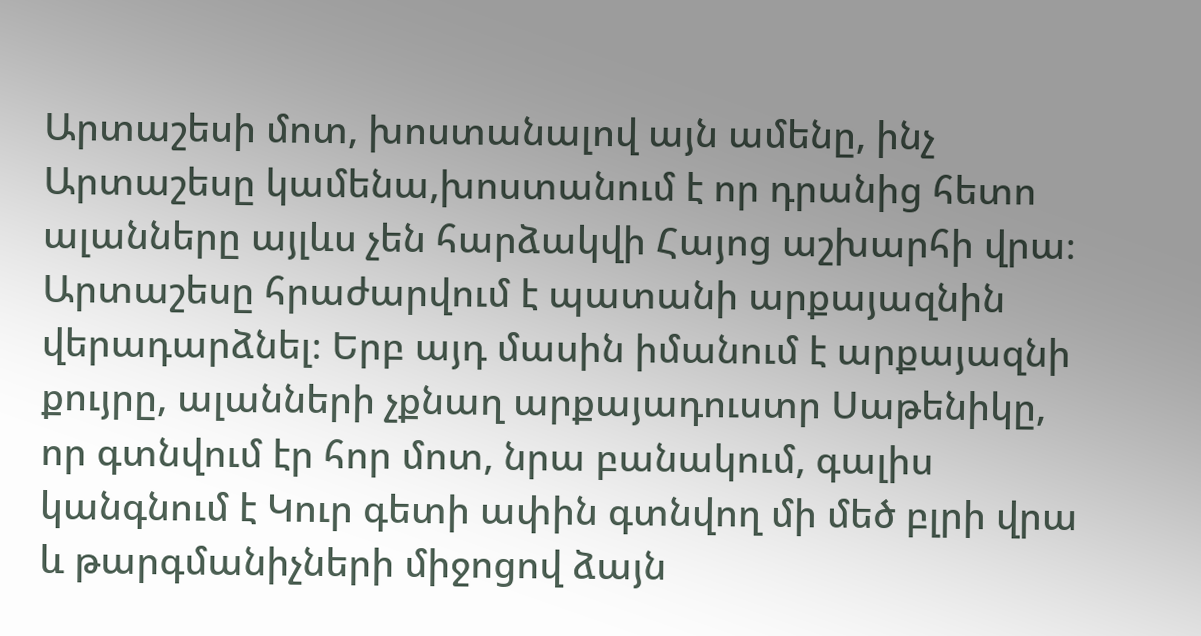Արտաշեսի մոտ, խոստանալով այն ամենը, ինչ Արտաշեսը կամենա,խոստանում է որ դրանից հետո ալանները այլևս չեն հարձակվի Հայոց աշխարհի վրա։ Արտաշեսը հրաժարվում է պատանի արքայազնին վերադարձնել։ Երբ այդ մասին իմանում է արքայազնի քույրը, ալանների չքնաղ արքայադուստր Սաթենիկը, որ գտնվում էր հոր մոտ, նրա բանակում, գալիս կանգնում է Կուր գետի ափին գտնվող մի մեծ բլրի վրա և թարգմանիչների միջոցով ձայն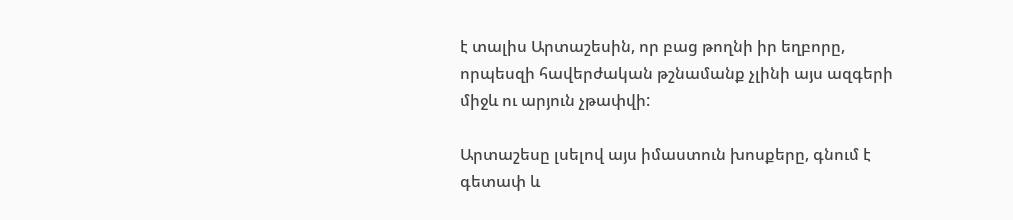է տալիս Արտաշեսին, որ բաց թողնի իր եղբորը, որպեսզի հավերժական թշնամանք չլինի այս ազգերի միջև ու արյուն չթափվի:

Արտաշեսը լսելով այս իմաստուն խոսքերը, գնում է գետափ և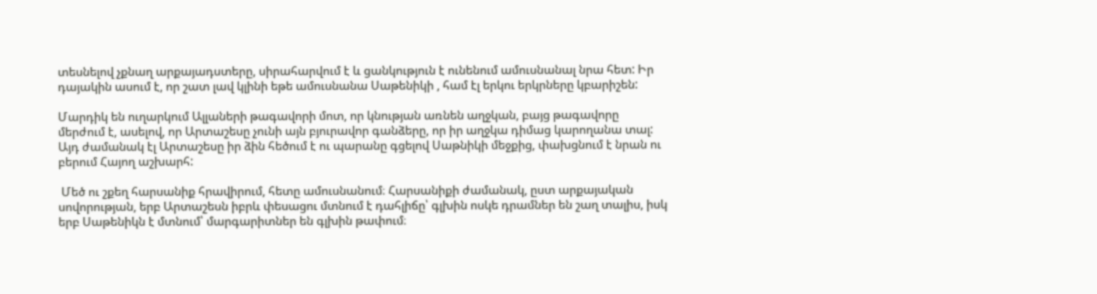տեսնելով չքնաղ արքայադստերը, սիրահարվում է և ցանկություն է ունենում ամուսնանալ նրա հետ: Իր դայակին ասում է, որ շատ լավ կլինի եթե ամուսնանա Սաթենիկի , համ էլ երկու երկրները կբարիշեն:

Մարդիկ են ուղարկում Ալլաների թագավորի մոտ, որ կնության առնեն աղջկան, բայց թագավորը մերժում է, ասելով, որ Արտաշեսը չունի այն բյուրավոր գանձերը, որ իր աղջկա դիմաց կարողանա տալ: Այդ ժամանակ էլ Արտաշեսը իր ձին հեծում է ու պարանը գցելով Սաթնիկի մեջքից, փախցնում է նրան ու բերում Հայող աշխարհ:

 Մեծ ու շքեղ հարսանիք հրավիրում, հետը ամուսնանում։ Հարսանիքի ժամանակ, ըստ արքայական սովորության, երբ Արտաշեսն իբրև փեսացու մտնում է դահլիճը՝ գլխին ոսկե դրամներ են շաղ տալիս, իսկ երբ Սաթենիկն է մտնում՝ մարգարիտներ են գլխին թափում։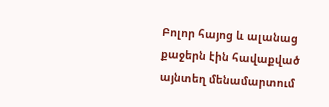Բոլոր հայոց և ալանաց քաջերն էին հավաքված այնտեղ մենամարտում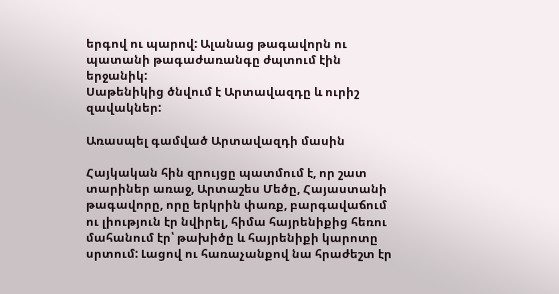երգով ու պարով: Ալանաց թագավորն ու պատանի թագաժառանգը ժպտում էին երջանիկ:
Սաթենիկից ծնվում է Արտավազդը և ուրիշ զավակներ:

Առասպել գամված Արտավազդի մասին

Հայկական հին զրույցը պատմում է, որ շատ տարիներ առաջ, Արտաշես Մեծը, Հայաստանի թագավորը, որը երկրին փառք, բարգավաճում ու լիություն էր նվիրել, հիմա հայրենիքից հեռու մահանում էր՝ թախիծը և հայրենիքի կարոտը սրտում: Լացով ու հառաչանքով նա հրաժեշտ էր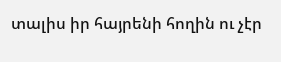տալիս իր հայրենի հողին ու չէր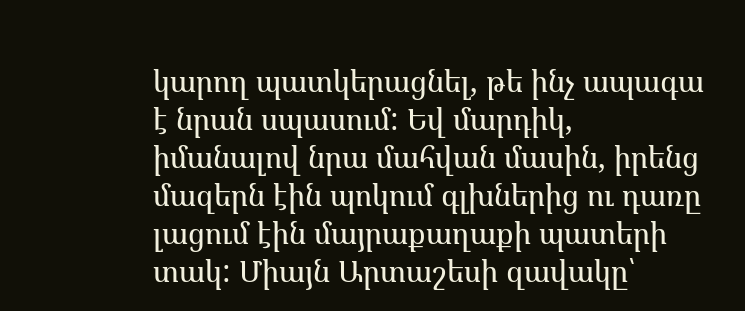կարող պատկերացնել, թե ինչ ապագա է նրան սպասում: Եվ մարդիկ, իմանալով նրա մահվան մասին, իրենց մազերն էին պոկում գլխներից ու դառը լացում էին մայրաքաղաքի պատերի տակ: Միայն Արտաշեսի զավակը՝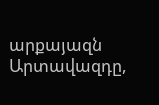արքայազն Արտավազդը,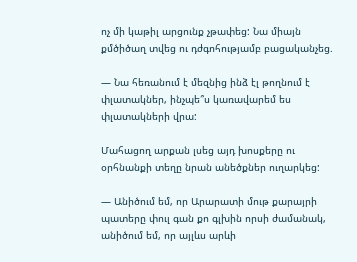ոչ մի կաթիլ արցունք չթափեց: Նա միայն քմծիծաղ տվեց ու դժգոհությամբ բացականչեց.

— Նա հեռանում է մեզնից ինձ էլ թողնում է փլատակներ, ինչպե՞ս կառավարեմ ես փլատակների վրա:

Մահացող արքան լսեց այդ խոսքերը ու օրհնանքի տեղը նրան անեծքներ ուղարկեց:

— Անիծում եմ, որ Արարատի մութ քարայրի պատերը փուլ գան քո գլխին որսի ժամանակ, անիծում եմ, որ այլևս արևի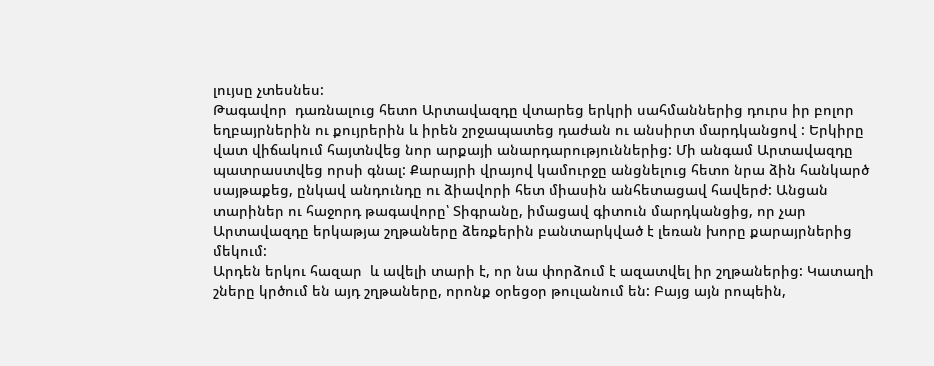լույսը չտեսնես:
Թագավոր  դառնալուց հետո Արտավազդը վտարեց երկրի սահմաններից դուրս իր բոլոր եղբայրներին ու քույրերին և իրեն շրջապատեց դաժան ու անսիրտ մարդկանցով : Երկիրը վատ վիճակում հայտնվեց նոր արքայի անարդարություններից: Մի անգամ Արտավազդը պատրաստվեց որսի գնալ: Քարայրի վրայով կամուրջը անցնելուց հետո նրա ձին հանկարծ սայթաքեց, ընկավ անդունդը ու ձիավորի հետ միասին անհետացավ հավերժ: Անցան տարիներ ու հաջորդ թագավորը՝ Տիգրանը, իմացավ գիտուն մարդկանցից, որ չար Արտավազդը երկաթյա շղթաները ձեռքերին բանտարկված է լեռան խորը քարայրներից մեկում:
Արդեն երկու հազար  և ավելի տարի է, որ նա փորձում է ազատվել իր շղթաներից: Կատաղի շները կրծում են այդ շղթաները, որոնք օրեցօր թուլանում են: Բայց այն րոպեին,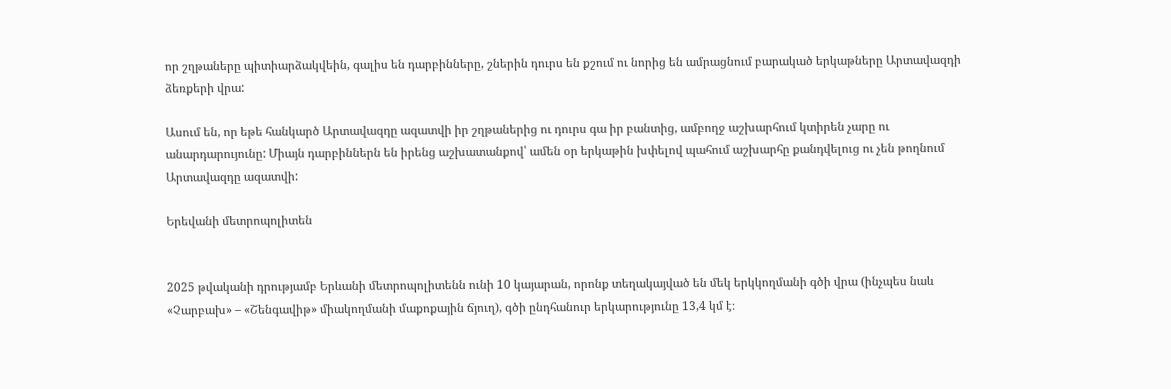որ շղթաները պիտիարձակվեին, գալիս են դարբինները, շներին դուրս են քշում ու նորից են ամրացնում բարակած երկաթները Արտավազդի ձեռքերի վրա:

Ասում են, որ եթե հանկարծ Արտավազդը ազատվի իր շղթաներից ու դուրս գա իր բանտից, ամբողջ աշխարհում կտիրեն չարը ու անարդարույունը: Միայն դարբիններն են իրենց աշխատանքով՝ ամեն օր երկաթին խփելով պահում աշխարհը քանդվելուց ու չեն թողնում Արտավազդը ազատվի:

Երեվանի մետրոպոլիտեն


2025 թվականի դրությամբ Երևանի մետրոպոլիտենն ունի 10 կայարան, որոնք տեղակայված են մեկ երկկողմանի գծի վրա (ինչպես նաև «Չարբախ» – «Շենգավիթ» միակողմանի մաքոքային ճյուղ), գծի ընդհանուր երկարությունը 13,4 կմ է։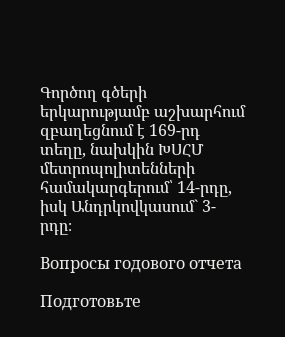Գործող գծերի երկարությամբ աշխարհում զբաղեցնում է 169-րդ տեղը, նախկին ԽՍՀՄ մետրոպոլիտենների համակարգերում՝ 14-րդը, իսկ Անդրկովկասում` 3-րդը։

Вопросы годового отчета

Подготовьте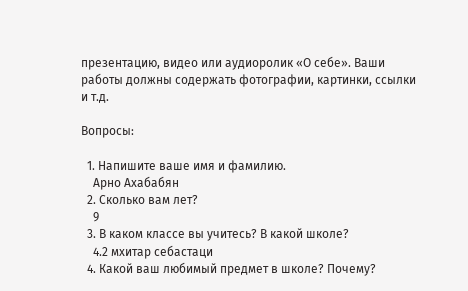презентацию, видео или аудиоролик «О себе». Ваши работы должны содержать фотографии, картинки, ссылки и т.д.

Вопросы:

  1. Напишите ваше имя и фамилию.
    Арно Ахабабян
  2. Сколько вам лет?
    9
  3. В каком классе вы учитесь? В какой школе?
    4.2 мхитар себастаци
  4. Какой ваш любимый предмет в школе? Почему?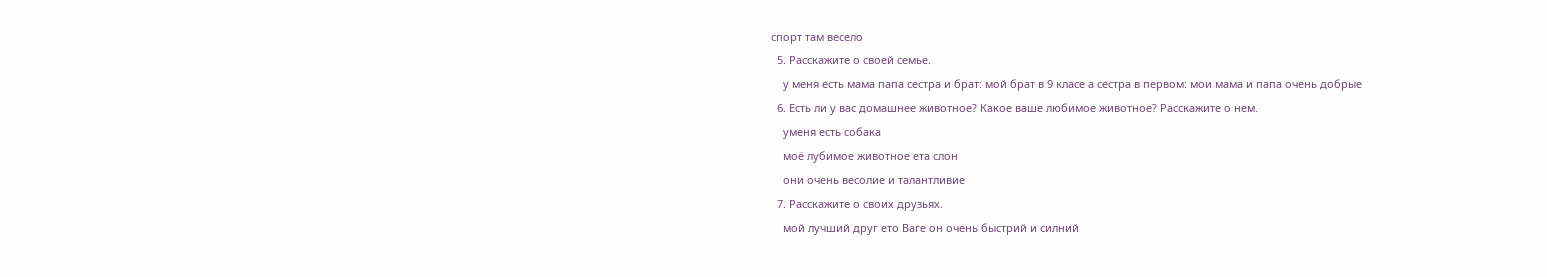спорт там весело
  5. Расскажите о своей семье.
    у меня есть мама папа сестра и брат: мой брат в 9 класе а сестра в первом: мои мама и папа очень добрые
  6. Есть ли у вас домашнее животное? Какое ваше любимое животное? Расскажите о нем.
    уменя есть собака
    моё лубимое животное ета слон
    они очень весолие и талантливие
  7. Расскажите о своих друзьях.
    мой лучший друг ето Ваге он очень быстрий и силний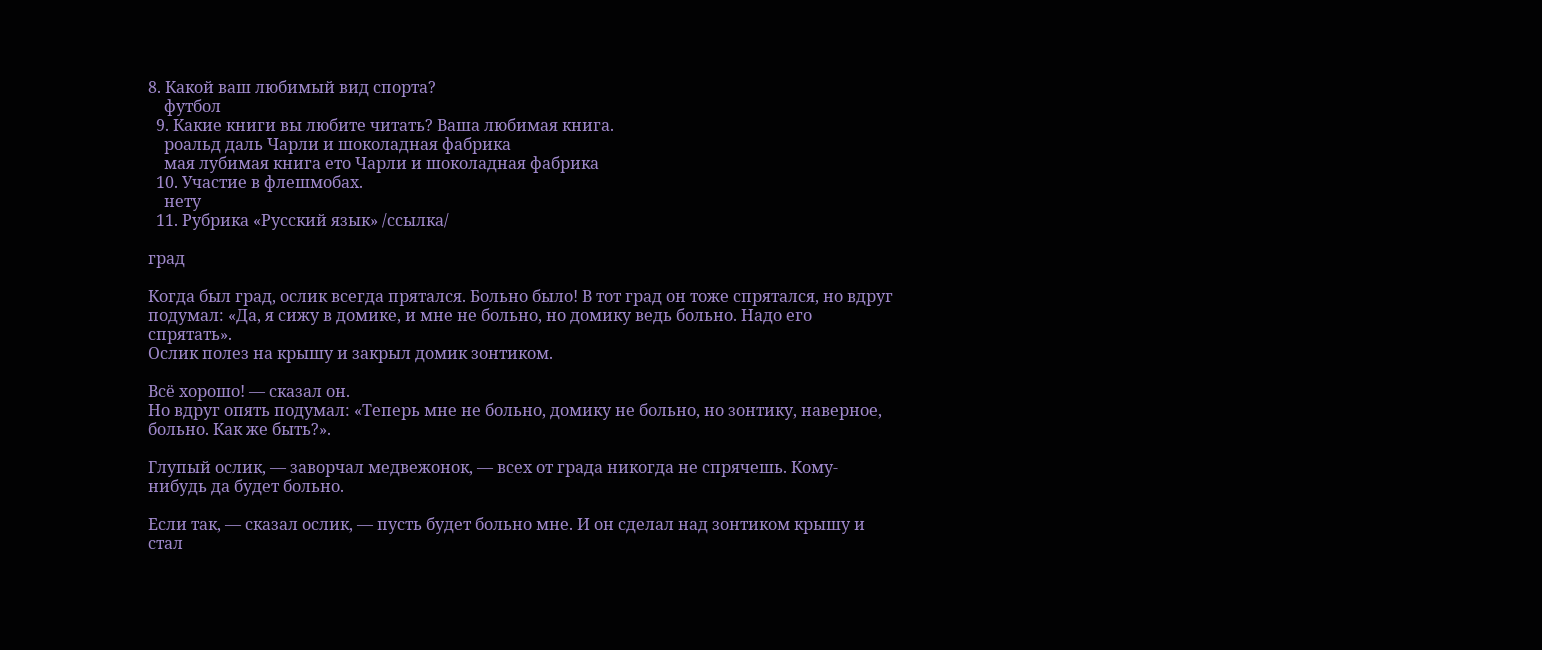8. Какой ваш любимый вид спорта?
    футбол
  9. Какие книги вы любите читать? Ваша любимая книга.
    роальд даль Чарли и шоколадная фабрика
    мая лубимая книга ето Чарли и шоколадная фабрика
  10. Участие в флешмобах.
    нету
  11. Рубрика «Русский язык» /ссылка/

град

Когда был град, ослик всегда прятался. Больно было! В тот град он тоже спрятался, но вдруг подумал: «Да, я сижу в домике, и мне не больно, но домику ведь больно. Надо его спрятать».
Ослик полез на крышу и закрыл домик зонтиком.

Всё хорошо! — сказал он.
Но вдруг опять подумал: «Теперь мне не больно, домику не больно, но зонтику, наверное, больно. Как же быть?».

Глупый ослик, — заворчал медвежонок, — всех от града никогда не спрячешь. Кому-нибудь да будет больно.

Если так, — сказал ослик, — пусть будет больно мне. И он сделал над зонтиком крышу и стал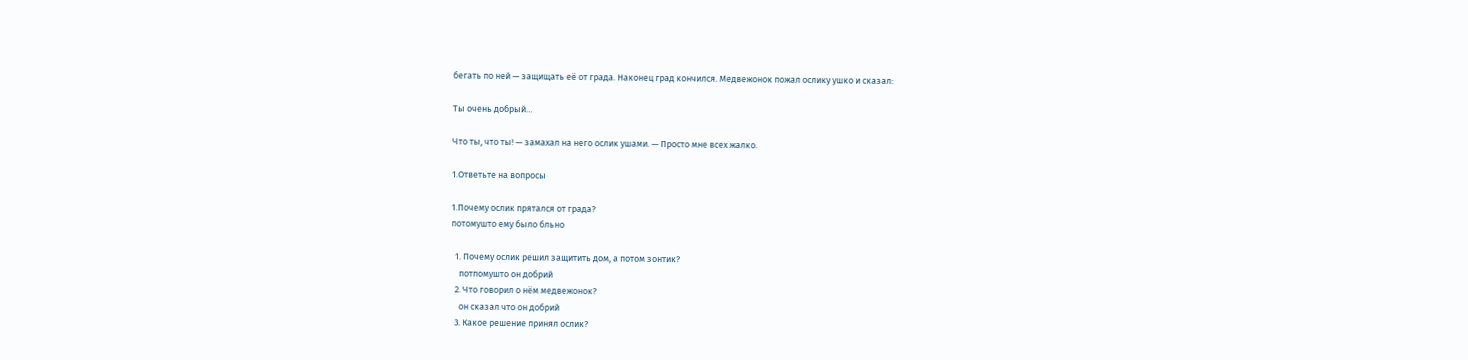бегать по ней — защищать её от града. Наконец град кончился. Медвежонок пожал ослику ушко и сказал:

Ты очень добрый…

Что ты, что ты! — замахал на него ослик ушами. — Просто мне всех жалко.

1.Ответьте на вопросы

1.Почему ослик прятался от града?
потомушто ему было бльно

  1. Почему ослик решил защитить дом, а потом зонтик?
    потпомушто он добрий
  2. Что говорил о нём медвежонок?
    он сказал что он добрий
  3. Какое решение принял ослик?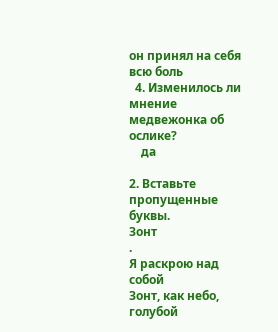он принял на себя всю боль
  4. Изменилось ли мнение медвежонка об ослике?
    да

2. Вставьте пропущенные буквы.
Зонт
.
Я раскрою над собой
Зонт, как небо, голубой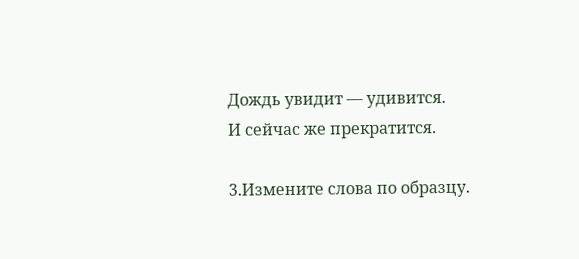Дождь увидит — удивится.
И сейчас же прекратится.

3.Измените слова по образцу.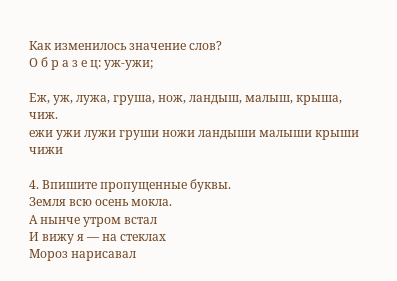Как изменилось значение слов?
О б р а з е ц: уж-ужи;

Еж, уж, лужа, груша, нож, ландыш, малыш, крыша, чиж.
ежи ужи лужи груши ножи ландыши малыши крыши чижи

4. Впишите пропущенные буквы.
Земля всю осень мокла.
А нынче утром встал
И вижу я — на стеклах
Мороз нарисавал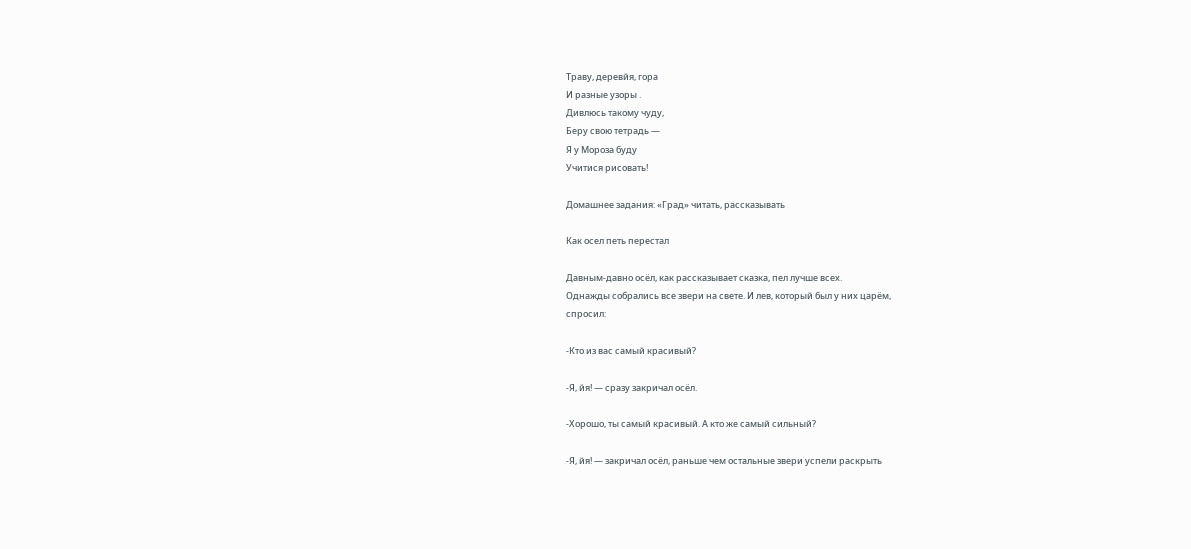Траву, деревйя, гора
И разные узоры .
Дивлюсь такому чуду,
Беру свою тетрадь —
Я у Мороза буду
Учитися рисовать!

Домашнее задания: «Град» читать, рассказывать

Как осел петь перестал

Давным-давно осёл, как рассказывает сказка, пел лучше всех.
Однажды собрались все звери на свете. И лев, который был у них царём,
спросил:

-Кто из вас самый красивый?

-Я, йя! — сразу закричал осёл.

-Хорошо, ты самый красивый. А кто же самый сильный?

-Я, йя! — закричал осёл, раньше чем остальные звери успели раскрыть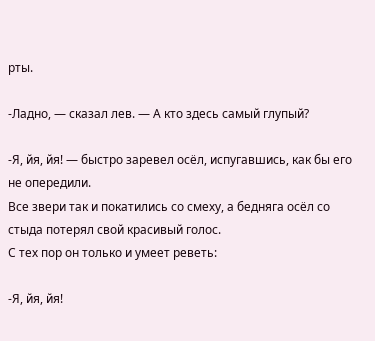рты.

-Ладно, — сказал лев. — А кто здесь самый глупый?

-Я, йя, йя! — быстро заревел осёл, испугавшись, как бы его не опередили.
Все звери так и покатились со смеху, а бедняга осёл со стыда потерял свой красивый голос.
С тех пор он только и умеет реветь:

-Я, йя, йя!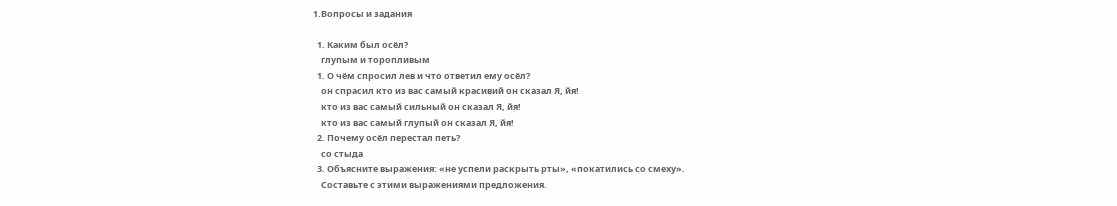1.Вопросы и задания

  1. Каким был осёл?
    глупым и торопливым
  1. О чём спросил лев и что ответил ему осёл?
    он спрасил кто из вас самый красивий он сказал Я, йя!
    кто из вас самый сильный он сказал Я, йя!
    кто из вас самый глупый он сказал Я, йя!
  2. Почему осёл перестал петь?
    со стыда
  3. Объясните выражения: «не успели раскрыть рты», «покатились со смеху».
    Составьте с этими выражениями предложения.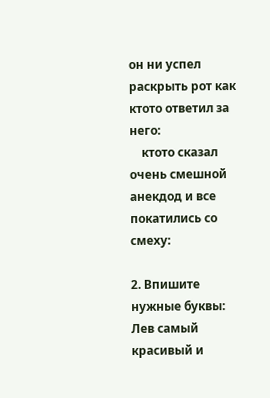он ни успел раскрыть рот как ктото ответил за него:
    ктото сказал очень смешной анекдод и все покатились со смеху:

2. Впишите нужные буквы:
Лев самый красивый и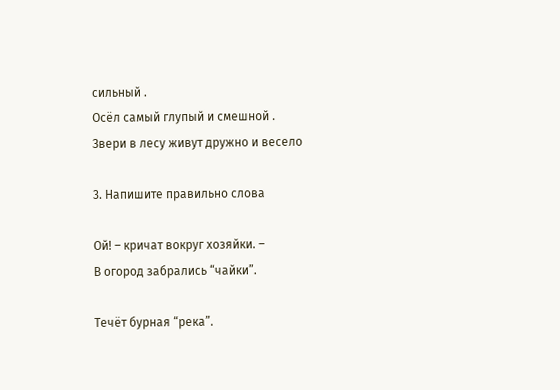сильный .
Осёл самый глупый и смешной .
Звери в лесу живут дружно и весело

3. Напишите правильно слова

Ой! – кричат вокруг хозяйки. –
В огород забрались “чайки”.

Течёт бурная “река”.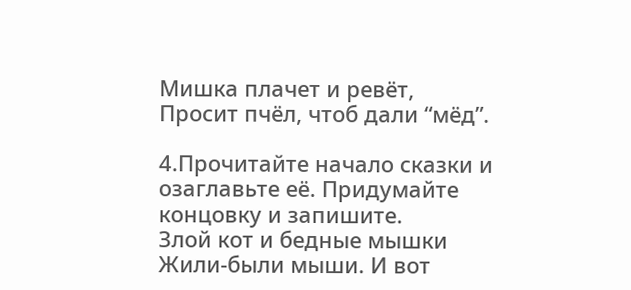Мишка плачет и ревёт,
Просит пчёл, чтоб дали “мёд”.

4.Прочитайте начало сказки и озаглавьте её. Придумайте концовку и запишите.
Злой кот и бедные мышки
Жили-были мыши. И вот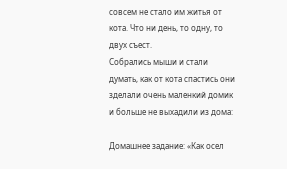совсем не стало им житья от кота. Что ни день, то одну, то двух съест.
Собрались мыши и стали думать, как от кота спастись они зделали очень маленкий домик и больше не выхадили из дома:

Домашнее задание: «Как осел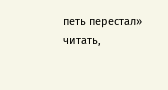петь перестал» читать,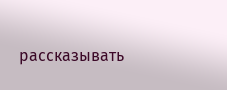рассказывать